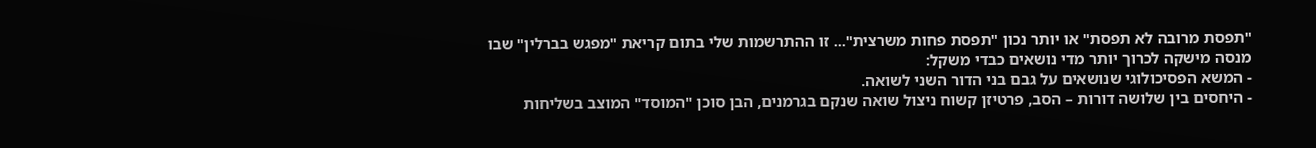"תפסת מרובה לא תפסת" או יותר נכון "תפסת פחות משרצית"... זו ההתרשמות שלי בתום קריאת "מפגש בברלין" שבו מנסה מישקה לכרוך יותר מדי נושאים כבדי משקל:
- המשא הפסיכולוגי שנושאים על גבם בני הדור השני לשואה.
- היחסים בין שלושה דורות – הסב, פרטיזן קשוח ניצול שואה שנקם בגרמנים, הבן סוכן "המוסד" המוצב בשליחות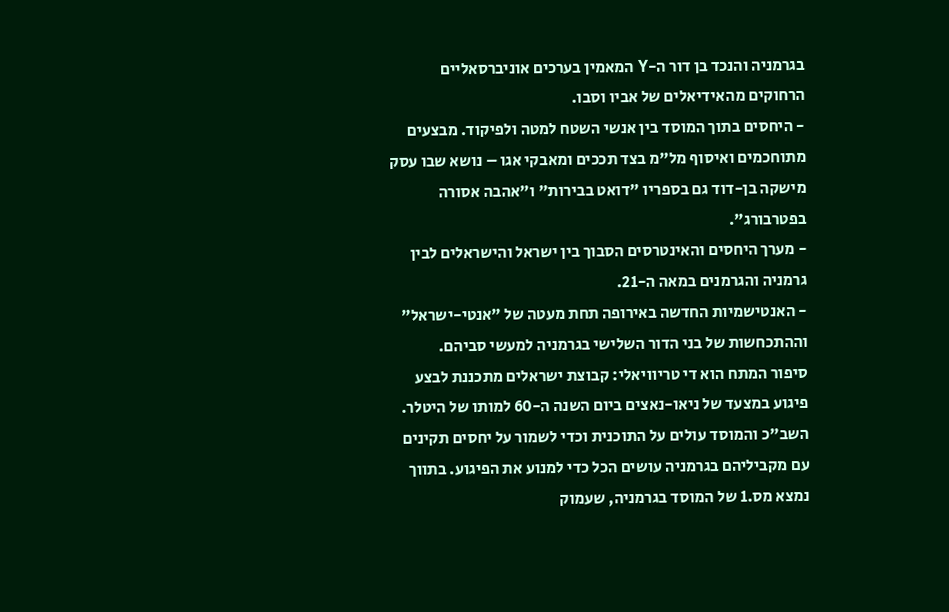בגרמניה והנכד בן דור ה-Y המאמין בערכים אוניברסאליים הרחוקים מהאידיאלים של אביו וסבו.
- היחסים בתוך המוסד בין אנשי השטח למטה ולפיקוד. מבצעים מתוחכמים ואיסוף מל"מ בצד תככים ומאבקי אגו – נושא שבו עסק מישקה בן-דוד גם בספריו "דואט בבירות" ו"אהבה אסורה בפטרבורג".
- מערך היחסים והאינטרסים הסבוך בין ישראל והישראלים לבין גרמניה והגרמנים במאה ה-21.
- האנטישמיות החדשה באירופה תחת מעטה של "אנטי-ישראל" וההתכחשות של בני הדור השלישי בגרמניה למעשי סביהם.
סיפור המתח הוא די טריוויאלי: קבוצת ישראלים מתכננת לבצע פיגוע במצעד של ניאו-נאצים ביום השנה ה-60 למותו של היטלר. השב"כ והמוסד עולים על התוכנית וכדי לשמור על יחסים תקינים עם מקביליהם בגרמניה עושים הכל כדי למנוע את הפיגוע. בתווך נמצא מס.1 של המוסד בגרמניה, שעמוק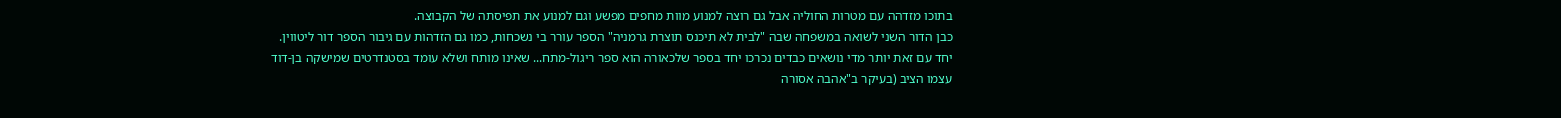בתוכו מזדהה עם מטרות החוליה אבל גם רוצה למנוע מוות מחפים מפשע וגם למנוע את תפיסתה של הקבוצה.
כבן הדור השני לשואה במשפחה שבה "לבית לא תיכנס תוצרת גרמניה" הספר עורר בי נשכחות, כמו גם הזדהות עם גיבור הספר דור ליטווין. יחד עם זאת יותר מדי נושאים כבדים נכרכו יחד בספר שלכאורה הוא ספר ריגול-מתח... שאינו מותח ושלא עומד בסטנדרטים שמישקה בן-דוד עצמו הציב (בעיקר ב"אהבה אסורה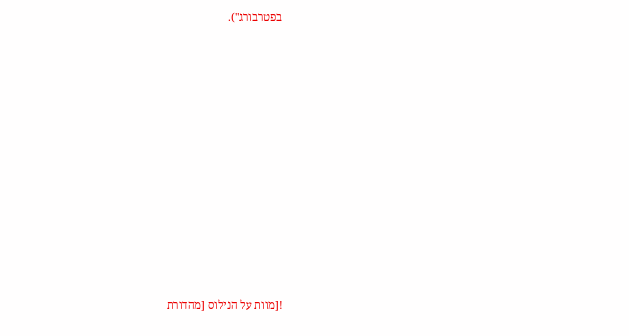בפטרבורג").













![מוות על הנילוס [מהדורת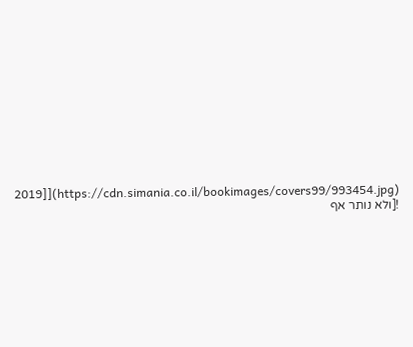2019]](https://cdn.simania.co.il/bookimages/covers99/993454.jpg)
![ולא נותר אף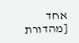אחד [מהדורת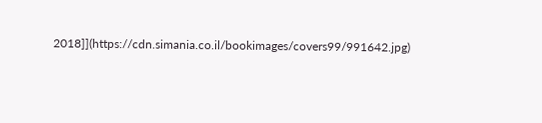2018]](https://cdn.simania.co.il/bookimages/covers99/991642.jpg)